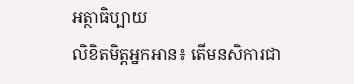អត្ថាធិប្បាយ
លិខិតមិត្តអ្នកអាន៖ តើមនសិការជា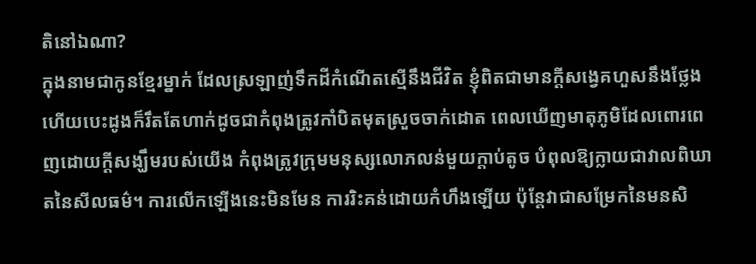តិនៅឯណា?
ក្នុងនាមជាកូនខ្មែរម្នាក់ ដែលស្រឡាញ់ទឹកដីកំណើតស្មើនឹងជីវិត ខ្ញុំពិតជាមានក្តីសង្វេគហួសនឹងថ្លែង ហើយបេះដូងក៏រឹតតែហាក់ដូចជាកំពុងត្រូវកាំបិតមុតស្រួចចាក់ដោត ពេលឃើញមាតុភូមិដែលពោរពេញដោយក្តីសង្ឃឹមរបស់យើង កំពុងត្រូវក្រុមមនុស្សលោភលន់មួយក្តាប់តូច បំពុលឱ្យក្លាយជាវាលពិឃាតនៃសីលធម៌។ ការលើកឡើងនេះមិនមែន ការរិះគន់ដោយកំហឹងឡើយ ប៉ុន្តែវាជាសម្រែកនៃមនសិ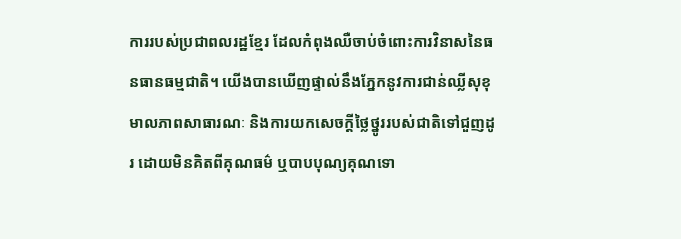ការរបស់ប្រជាពលរដ្ឋខ្មែរ ដែលកំពុងឈឺចាប់ចំពោះការវិនាសនៃធនធានធម្មជាតិ។ យើងបានឃើញផ្ទាល់នឹងភ្នែកនូវការជាន់ឈ្លីសុខុមាលភាពសាធារណៈ និងការយកសេចក្តីថ្លៃថ្នូររបស់ជាតិទៅជួញដូរ ដោយមិនគិតពីគុណធម៌ ឬបាបបុណ្យគុណទោ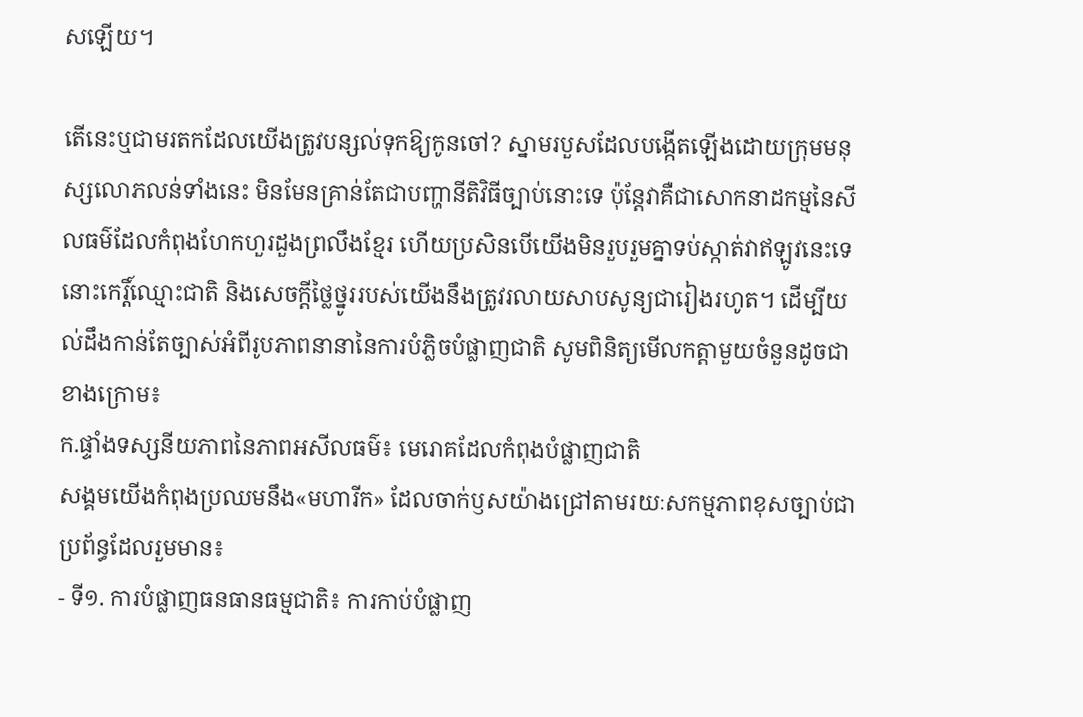សឡើយ។

តើនេះឬជាមរតកដែលយើងត្រូវបន្សល់ទុកឱ្យកូនចៅ? ស្នាមរបួសដែលបង្កើតឡើងដោយក្រុមមនុស្សលោភលន់ទាំងនេះ មិនមែនគ្រាន់តែជាបញ្ហានីតិវិធីច្បាប់នោះទេ ប៉ុន្តែវាគឺជាសោកនាដកម្មនៃសីលធម៌ដែលកំពុងហែកហួរដួងព្រលឹងខ្មែរ ហើយប្រសិនបើយើងមិនរួបរួមគ្នាទប់ស្កាត់វាឥឡូវនេះទេ នោះកេរ្តិ៍ឈ្មោះជាតិ និងសេចក្តីថ្លៃថ្នូររបស់យើងនឹងត្រូវរលាយសាបសូន្យជារៀងរហូត។ ដើម្បីយល់ដឹងកាន់តែច្បាស់អំពីរូបភាពនានានៃការបំភ្លិចបំផ្លាញជាតិ សូមពិនិត្យមើលកត្តាមួយចំនួនដូចជាខាងក្រោម៖
ក.ផ្ទាំងទស្សនីយភាពនៃភាពអសីលធម៌៖ មេរោគដែលកំពុងបំផ្លាញជាតិ
សង្គមយើងកំពុងប្រឈមនឹង«មហារីក» ដែលចាក់ឫសយ៉ាងជ្រៅតាមរយៈសកម្មភាពខុសច្បាប់ជាប្រព័ន្ធដែលរួមមាន៖
- ទី១. ការបំផ្លាញធនធានធម្មជាតិ៖ ការកាប់បំផ្លាញ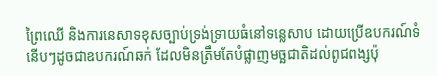ព្រៃឈើ និងការនេសាទខុសច្បាប់ទ្រង់ទ្រាយធំនៅទន្លេសាប ដោយប្រើឧបករណ៍ទំនើបៗដូចជាឧបករណ៍ឆក់ ដែលមិនត្រឹមតែបំផ្លាញមច្ឆជាតិដល់ពូជពង្សប៉ុ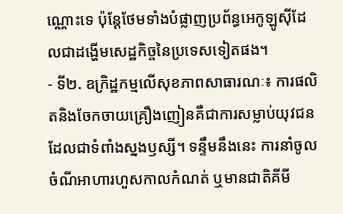ណ្ណោះទេ ប៉ុន្តែថែមទាំងបំផ្លាញប្រព័ន្ធអេកូឡូស៊ីដែលជាដង្ហើមសេដ្ឋកិច្ចនៃប្រទេសទៀតផង។
- ទី២. ឧក្រិដ្ឋកម្មលើសុខភាពសាធារណៈ៖ ការផលិតនិងចែកចាយគ្រឿងញៀនគឺជាការសម្លាប់យុវជនដែលជាទំពាំងស្នងឫស្សី។ ទន្ទឹមនឹងនេះ ការនាំចូលចំណីអាហារហួសកាលកំណត់ ឬមានជាតិគីមី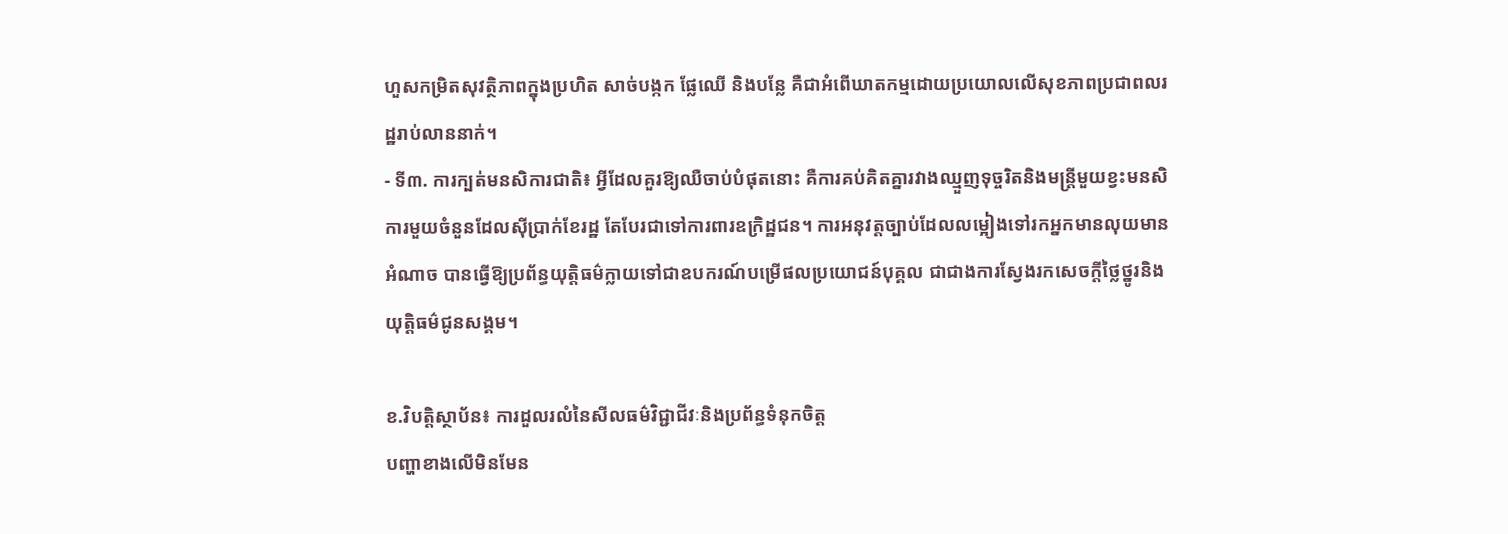ហួសកម្រិតសុវត្ថិភាពក្នុងប្រហិត សាច់បង្កក ផ្លែឈើ និងបន្លែ គឺជាអំពើឃាតកម្មដោយប្រយោលលើសុខភាពប្រជាពលរដ្ឋរាប់លាននាក់។
- ទី៣. ការក្បត់មនសិការជាតិ៖ អ្វីដែលគួរឱ្យឈឺចាប់បំផុតនោះ គឺការគប់គិតគ្នារវាងឈ្មួញទុច្ចរិតនិងមន្ត្រីមួយខ្វះមនសិការមួយចំនួនដែលស៊ីប្រាក់ខែរដ្ឋ តែបែរជាទៅការពារឧក្រិដ្ឋជន។ ការអនុវត្តច្បាប់ដែលលម្អៀងទៅរកអ្នកមានលុយមានអំណាច បានធ្វើឱ្យប្រព័ន្ធយុត្តិធម៌ក្លាយទៅជាឧបករណ៍បម្រើផលប្រយោជន៍បុគ្គល ជាជាងការស្វែងរកសេចក្តីថ្លៃថ្នូរនិងយុត្តិធម៌ជូនសង្គម។

ខ.វិបត្តិស្ថាប័ន៖ ការដួលរលំនៃសីលធម៌វិជ្ជាជីវៈនិងប្រព័ន្ធទំនុកចិត្ត
បញ្ហាខាងលើមិនមែន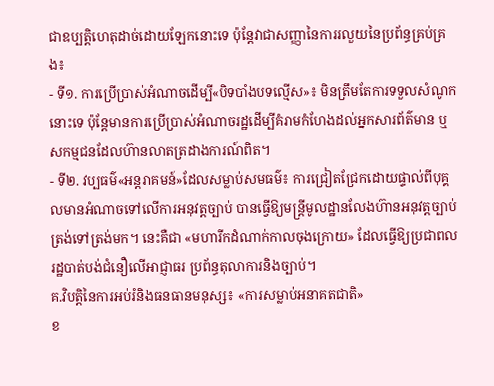ជាឧប្បត្តិហេតុដាច់ដោយឡែកនោះទេ ប៉ុន្តែវាជាសញ្ញានៃការរលួយនៃប្រព័ន្ធគ្រប់គ្រង៖
- ទី១. ការប្រើប្រាស់អំណាចដើម្បី«បិទបាំងបទល្មើស»៖ មិនត្រឹមតែការទទួលសំណូកនោះទេ ប៉ុន្តែមានការប្រើប្រាស់អំណាចរដ្ឋដើម្បីគំរាមកំហែងដល់អ្នកសារព័ត៌មាន ឬសកម្មជនដែលហ៊ានលាតត្រដាងការណ៍ពិត។
- ទី២. វប្បធម៌«អន្តរាគមន៍»ដែលសម្លាប់សមធម៌៖ ការជ្រៀតជ្រែកដោយផ្ទាល់ពីបុគ្គលមានអំណាចទៅលើការអនុវត្តច្បាប់ បានធ្វើឱ្យមន្ត្រីមូលដ្ឋានលែងហ៊ានអនុវត្តច្បាប់ត្រង់ទៅត្រង់មក។ នេះគឺជា «មហារីកដំណាក់កាលចុងក្រោយ» ដែលធ្វើឱ្យប្រជាពលរដ្ឋបាត់បង់ជំនឿលើអាជ្ញាធរ ប្រព័ន្ធតុលាការនិងច្បាប់។
គ.វិបត្តិនៃការអប់រំនិងធនធានមនុស្ស៖ «ការសម្លាប់អនាគតជាតិ»
ខ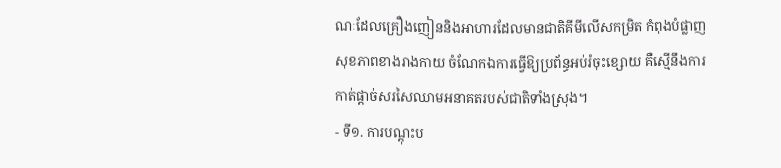ណៈដែលគ្រឿងញៀននិងអាហារដែលមានជាតិគីមីលើសកម្រិត កំពុងបំផ្លាញសុខភាពខាងរាងកាយ ចំណែកឯការធ្វើឱ្យប្រព័ន្ធអប់រំចុះខ្សោយ គឺស្មើនឹងការកាត់ផ្តាច់សរសៃឈាមអនាគតរបស់ជាតិទាំងស្រុង។
- ទី១. ការបណ្តុះប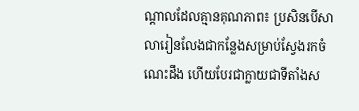ណ្តាលដែលគ្មានគុណភាព៖ ប្រសិនបើសាលារៀនលែងជាកន្លែងសម្រាប់ស្វែងរកចំណេះដឹង ហើយបែរជាក្លាយជាទីតាំងស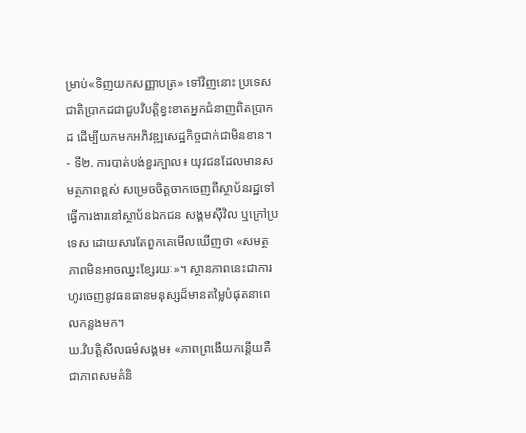ម្រាប់«ទិញយកសញ្ញាបត្រ» ទៅវិញនោះ ប្រទេសជាតិប្រាកដជាជួបវិបត្តិខ្វះខាតអ្នកជំនាញពិតប្រាកដ ដើម្បីយកមកអភិវឌ្ឍសេដ្ឋកិច្ចជាក់ជាមិនខាន។
- ទី២. ការបាត់បង់ខួរក្បាល៖ យុវជនដែលមានសមត្ថភាពខ្ពស់ សម្រេចចិត្តចាកចេញពីស្ថាប័នរដ្ឋទៅធ្វើការងារនៅស្ថាប័នឯកជន សង្គមស៊ីវិល ឬក្រៅប្រទេស ដោយសារតែពួកគេមើលឃើញថា «សមត្ថភាពមិនអាចឈ្នះខ្សែរយៈ»។ ស្ថានភាពនេះជាការហូរចេញនូវធនធានមនុស្សដ៏មានតម្លៃបំផុតនាពេលកន្លងមក។
ឃ.វិបត្តិសីលធម៌សង្គម៖ «ភាពព្រងើយកន្តើយគឺជាភាពសមគំនិ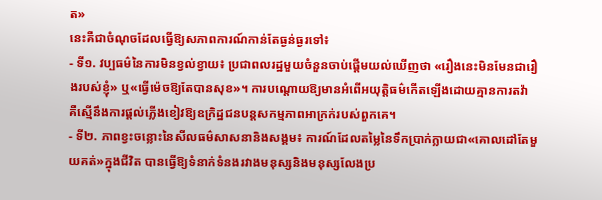ត»
នេះគឺជាចំណុចដែលធ្វើឱ្យសភាពការណ៍កាន់តែធ្ងន់ធ្ងរទៅ៖
- ទី១. វប្បធម៌នៃការមិនខ្វល់ខ្វាយ៖ ប្រជាពលរដ្ឋមួយចំនួនចាប់ផ្តើមយល់ឃើញថា «រឿងនេះមិនមែនជារឿងរបស់ខ្ញុំ» ឬ«ធ្វើម៉េចឱ្យតែបានសុខ»។ ការបណ្ដោយឱ្យមានអំពើអយុត្តិធម៌កើតឡើងដោយគ្មានការតវ៉ា គឺស្មើនឹងការផ្តល់ភ្លើងខៀវឱ្យឧក្រិដ្ឋជនបន្តសកម្មភាពអាក្រក់របស់ពួកគេ។
- ទី២. ភាពខ្វះចន្លោះនៃសីលធម៌សាសនានិងសង្គម៖ ការណ៍ដែលតម្លៃនៃទឹកប្រាក់ក្លាយជា«គោលដៅតែមួយគត់»ក្នុងជីវិត បានធ្វើឱ្យទំនាក់ទំនងរវាងមនុស្សនិងមនុស្សលែងប្រ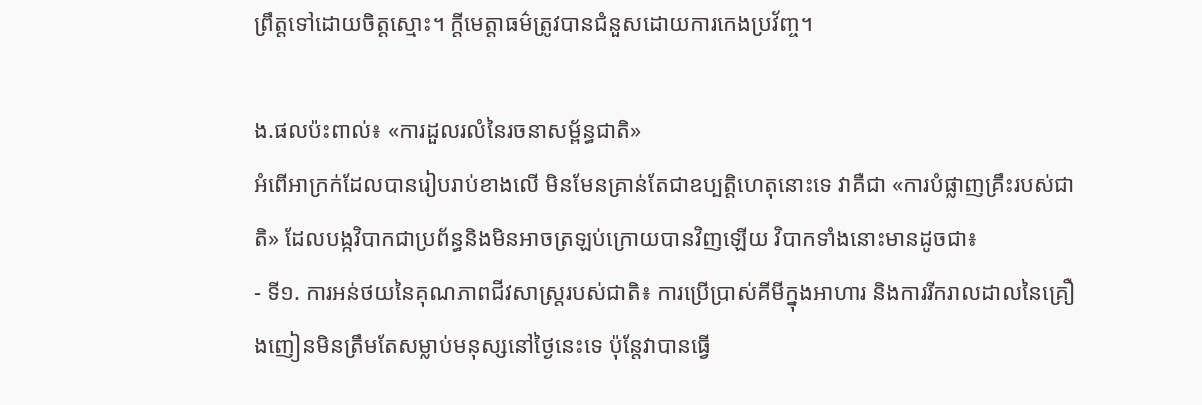ព្រឹត្តទៅដោយចិត្តស្មោះ។ ក្តីមេត្តាធម៌ត្រូវបានជំនួសដោយការកេងប្រវ័ញ្ច។

ង.ផលប៉ះពាល់៖ «ការដួលរលំនៃរចនាសម្ព័ន្ធជាតិ»
អំពើអាក្រក់ដែលបានរៀបរាប់ខាងលើ មិនមែនគ្រាន់តែជាឧប្បត្តិហេតុនោះទេ វាគឺជា «ការបំផ្លាញគ្រឹះរបស់ជាតិ» ដែលបង្កវិបាកជាប្រព័ន្ធនិងមិនអាចត្រឡប់ក្រោយបានវិញឡើយ វិបាកទាំងនោះមានដូចជា៖
- ទី១. ការអន់ថយនៃគុណភាពជីវសាស្ត្ររបស់ជាតិ៖ ការប្រើប្រាស់គីមីក្នុងអាហារ និងការរីករាលដាលនៃគ្រឿងញៀនមិនត្រឹមតែសម្លាប់មនុស្សនៅថ្ងៃនេះទេ ប៉ុន្តែវាបានធ្វើ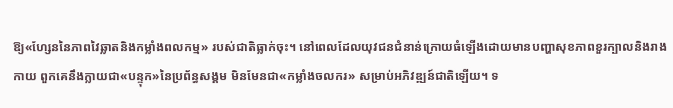ឱ្យ«ហ្សែននៃភាពវៃឆ្លាតនិងកម្លាំងពលកម្ម» របស់ជាតិធ្លាក់ចុះ។ នៅពេលដែលយុវជនជំនាន់ក្រោយធំឡើងដោយមានបញ្ហាសុខភាពខួរក្បាលនិងរាងកាយ ពួកគេនឹងក្លាយជា«បន្ទុក»នៃប្រព័ន្ធសង្គម មិនមែនជា«កម្លាំងចលករ» សម្រាប់អភិវឌ្ឍន៍ជាតិឡើយ។ ទ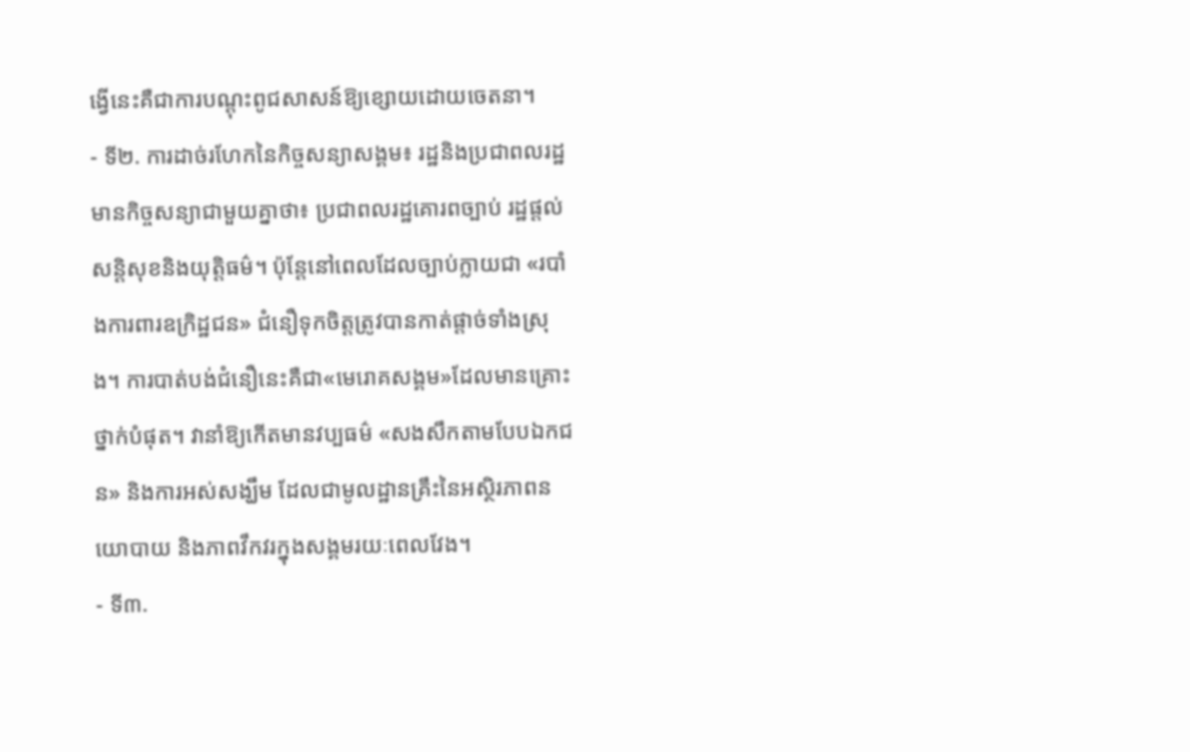ង្វើនេះគឺជាការបណ្ដុះពូជសាសន៍ឱ្យខ្សោយដោយចេតនា។
- ទី២. ការដាច់រហែកនៃកិច្ចសន្យាសង្គម៖ រដ្ឋនិងប្រជាពលរដ្ឋមានកិច្ចសន្យាជាមួយគ្នាថា៖ ប្រជាពលរដ្ឋគោរពច្បាប់ រដ្ឋផ្តល់សន្តិសុខនិងយុត្តិធម៌។ ប៉ុន្តែនៅពេលដែលច្បាប់ក្លាយជា «របាំងការពារឧក្រិដ្ឋជន» ជំនឿទុកចិត្តត្រូវបានកាត់ផ្តាច់ទាំងស្រុង។ ការបាត់បង់ជំនឿនេះគឺជា«មេរោគសង្គម»ដែលមានគ្រោះថ្នាក់បំផុត។ វានាំឱ្យកើតមានវប្បធម៌ «សងសឹកតាមបែបឯកជន» និងការអស់សង្ឃឹម ដែលជាមូលដ្ឋានគ្រឹះនៃអស្ថិរភាពនយោបាយ និងភាពវឹកវរក្នុងសង្គមរយៈពេលវែង។
- ទី៣.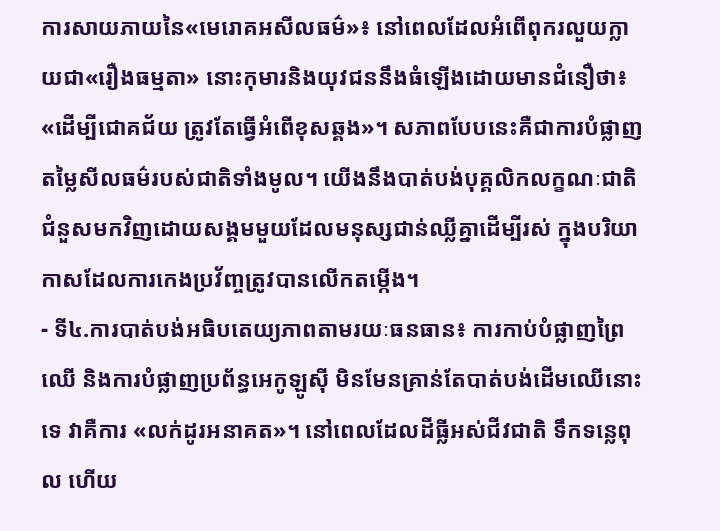ការសាយភាយនៃ«មេរោគអសីលធម៌»៖ នៅពេលដែលអំពើពុករលួយក្លាយជា«រឿងធម្មតា» នោះកុមារនិងយុវជននឹងធំឡើងដោយមានជំនឿថា៖ «ដើម្បីជោគជ័យ ត្រូវតែធ្វើអំពើខុសឆ្គង»។ សភាពបែបនេះគឺជាការបំផ្លាញតម្លៃសីលធម៌របស់ជាតិទាំងមូល។ យើងនឹងបាត់បង់បុគ្គលិកលក្ខណៈជាតិ ជំនួសមកវិញដោយសង្គមមួយដែលមនុស្សជាន់ឈ្លីគ្នាដើម្បីរស់ ក្នុងបរិយាកាសដែលការកេងប្រវ័ញ្ចត្រូវបានលើកតម្កើង។
- ទី៤.ការបាត់បង់អធិបតេយ្យភាពតាមរយៈធនធាន៖ ការកាប់បំផ្លាញព្រៃឈើ និងការបំផ្លាញប្រព័ន្ធអេកូឡូស៊ី មិនមែនគ្រាន់តែបាត់បង់ដើមឈើនោះទេ វាគឺការ «លក់ដូរអនាគត»។ នៅពេលដែលដីធ្លីអស់ជីវជាតិ ទឹកទន្លេពុល ហើយ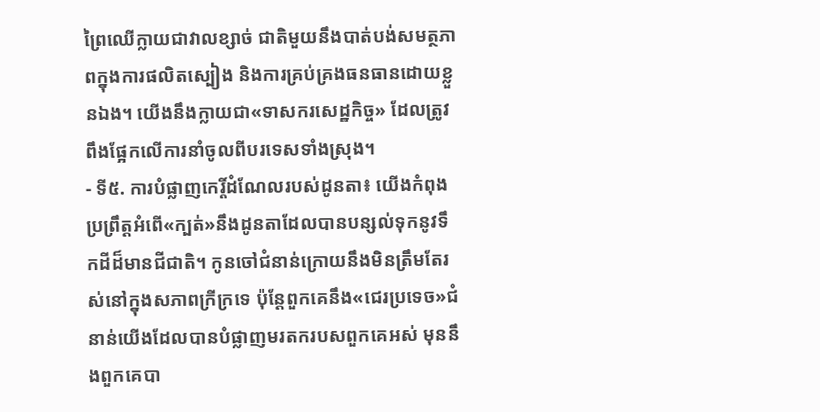ព្រៃឈើក្លាយជាវាលខ្សាច់ ជាតិមួយនឹងបាត់បង់សមត្ថភាពក្នុងការផលិតស្បៀង និងការគ្រប់គ្រងធនធានដោយខ្លួនឯង។ យើងនឹងក្លាយជា«ទាសករសេដ្ឋកិច្ច» ដែលត្រូវពឹងផ្អែកលើការនាំចូលពីបរទេសទាំងស្រុង។
- ទី៥. ការបំផ្លាញកេរ្តិ៍ដំណែលរបស់ដូនតា៖ យើងកំពុងប្រព្រឹត្តអំពើ«ក្បត់»នឹងដូនតាដែលបានបន្សល់ទុកនូវទឹកដីដ៏មានជីជាតិ។ កូនចៅជំនាន់ក្រោយនឹងមិនត្រឹមតែរស់នៅក្នុងសភាពក្រីក្រទេ ប៉ុន្តែពួកគេនឹង«ជេរប្រទេច»ជំនាន់យើងដែលបានបំផ្លាញមរតករបសពួកគេអស់ មុននឹងពួកគេបា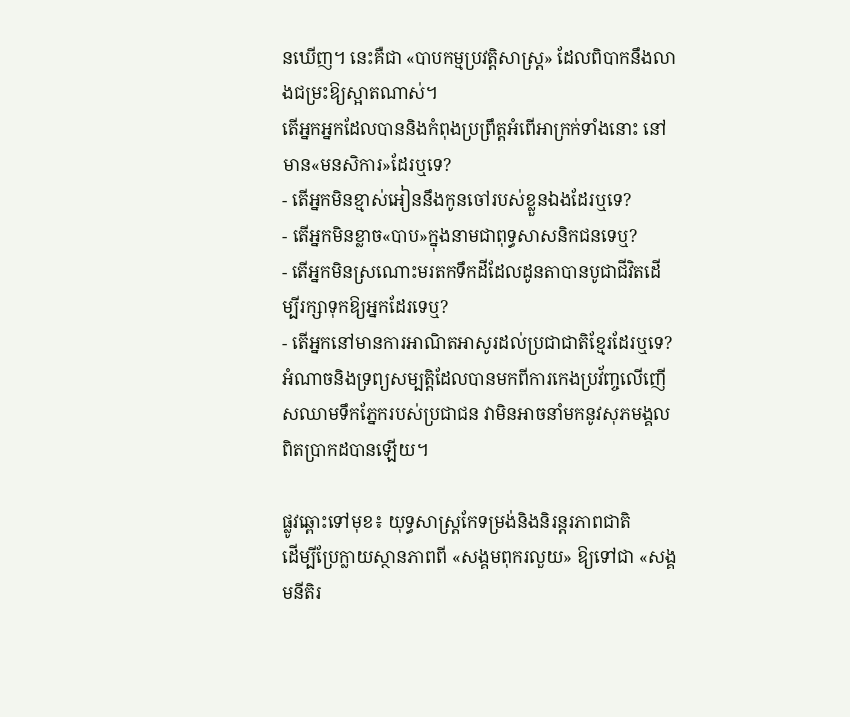នឃើញ។ នេះគឺជា «បាបកម្មប្រវត្តិសាស្ត្រ» ដែលពិបាកនឹងលាងជម្រះឱ្យស្អាតណាស់។
តើអ្នកអ្នកដែលបាននិងកំពុងប្រព្រឹត្តអំពើអាក្រក់ទាំងនោះ នៅមាន«មនសិការ»ដែរឬទេ?
- តើអ្នកមិនខ្មាស់អៀននឹងកូនចៅរបស់ខ្លួនឯងដែរឬទេ?
- តើអ្នកមិនខ្លាច«បាប»ក្នុងនាមជាពុទ្ធសាសនិកជនទេឬ?
- តើអ្នកមិនស្រណោះមរតកទឹកដីដែលដូនតាបានបូជាជីវិតដើម្បីរក្សាទុកឱ្យអ្នកដែរទេឬ?
- តើអ្នកនៅមានការអាណិតអាសូរដល់ប្រជាជាតិខ្មែរដែរឬទេ?
អំណាចនិងទ្រព្យសម្បត្តិដែលបានមកពីការកេងប្រវ័ញ្ចលើញើសឈាមទឹកភ្នែករបស់ប្រជាជន វាមិនអាចនាំមកនូវសុភមង្គលពិតប្រាកដបានឡើយ។

ផ្លូវឆ្ពោះទៅមុខ៖ យុទ្ធសាស្ត្រកែទម្រង់និងនិរន្តរភាពជាតិ
ដើម្បីប្រែក្លាយស្ថានភាពពី «សង្គមពុករលួយ» ឱ្យទៅជា «សង្គមនីតិរ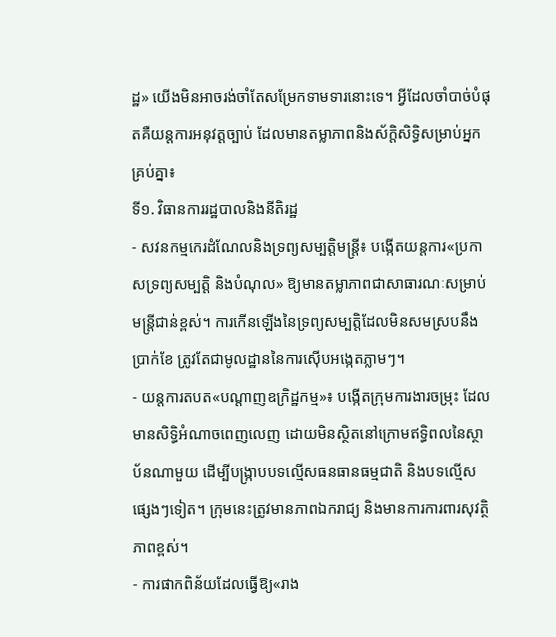ដ្ឋ» យើងមិនអាចរង់ចាំតែសម្រែកទាមទារនោះទេ។ អ្វីដែលចាំបាច់បំផុតគឺយន្តការអនុវត្តច្បាប់ ដែលមានតម្លាភាពនិងស័ក្តិសិទ្ធិសម្រាប់អ្នកគ្រប់គ្នា៖
ទី១. វិធានការរដ្ឋបាលនិងនីតិរដ្ឋ
- សវនកម្មកេរដំណែលនិងទ្រព្យសម្បត្តិមន្ត្រី៖ បង្កើតយន្តការ«ប្រកាសទ្រព្យសម្បត្តិ និងបំណុល» ឱ្យមានតម្លាភាពជាសាធារណៈសម្រាប់មន្ត្រីជាន់ខ្ពស់។ ការកើនឡើងនៃទ្រព្យសម្បត្តិដែលមិនសមស្របនឹងប្រាក់ខែ ត្រូវតែជាមូលដ្ឋាននៃការស៊ើបអង្កេតភ្លាមៗ។
- យន្តការតបត«បណ្តាញឧក្រិដ្ឋកម្ម»៖ បង្កើតក្រុមការងារចម្រុះ ដែលមានសិទ្ធិអំណាចពេញលេញ ដោយមិនស្ថិតនៅក្រោមឥទ្ធិពលនៃស្ថាប័នណាមួយ ដើម្បីបង្ក្រាបបទល្មើសធនធានធម្មជាតិ និងបទល្មើសផ្សេងៗទៀត។ ក្រុមនេះត្រូវមានភាពឯករាជ្យ និងមានការការពារសុវត្ថិភាពខ្ពស់។
- ការផាកពិន័យដែលធ្វើឱ្យ«រាង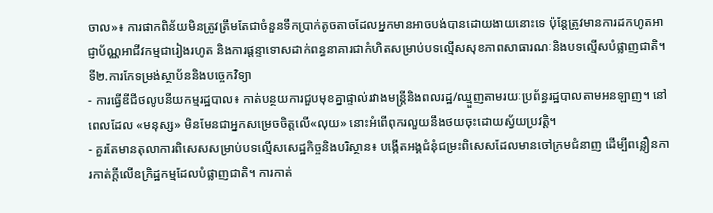ចាល»៖ ការផាកពិន័យមិនត្រូវត្រឹមតែជាចំនួនទឹកប្រាក់តូចតាចដែលអ្នកមានអាចបង់បានដោយងាយនោះទេ ប៉ុន្តែត្រូវមានការដកហូតអាជ្ញាប័ណ្ណអាជីវកម្មជារៀងរហូត និងការផ្ដន្ទាទោសដាក់ពន្ធនាគារជាកំហិតសម្រាប់បទល្មើសសុខភាពសាធារណៈនិងបទល្មើសបំផ្លាញជាតិ។
ទី២.ការកែទម្រង់ស្ថាប័ននិងបច្ចេកវិទ្យា
- ការធ្វើឌីជីថលូបនីយកម្មរដ្ឋបាល៖ កាត់បន្ថយការជួបមុខគ្នាផ្ទាល់រវាងមន្ត្រីនិងពលរដ្ឋ/ឈ្មួញតាមរយៈប្រព័ន្ធរដ្ឋបាលតាមអនឡាញ។ នៅពេលដែល «មនុស្ស» មិនមែនជាអ្នកសម្រេចចិត្តលើ«លុយ» នោះអំពើពុករលួយនឹងថយចុះដោយស្វ័យប្រវត្តិ។
- គួរតែមានតុលាការពិសេសសម្រាប់បទល្មើសសេដ្ឋកិច្ចនិងបរិស្ថាន៖ បង្កើតអង្គជំនុំជម្រះពិសេសដែលមានចៅក្រមជំនាញ ដើម្បីពន្លឿនការកាត់ក្តីលើឧក្រិដ្ឋកម្មដែលបំផ្លាញជាតិ។ ការកាត់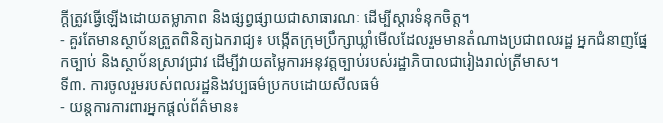ក្តីត្រូវធ្វើឡើងដោយតម្លាភាព និងផ្សព្វផ្សាយជាសាធារណៈ ដើម្បីស្តារទំនុកចិត្ត។
- គួរតែមានស្ថាប័នត្រួតពិនិត្យឯករាជ្យ៖ បង្កើតក្រុមប្រឹក្សាឃ្លាំមើលដែលរួមមានតំណាងប្រជាពលរដ្ឋ អ្នកជំនាញផ្នែកច្បាប់ និងស្ថាប័នស្រាវជ្រាវ ដើម្បីវាយតម្លៃការអនុវត្តច្បាប់របស់រដ្ឋាភិបាលជារៀងរាល់ត្រីមាស។
ទី៣. ការចូលរួមរបស់ពលរដ្ឋនិងវប្បធម៌ប្រកបដោយសីលធម៌
- យន្តការការពារអ្នកផ្តល់ព័ត៌មាន៖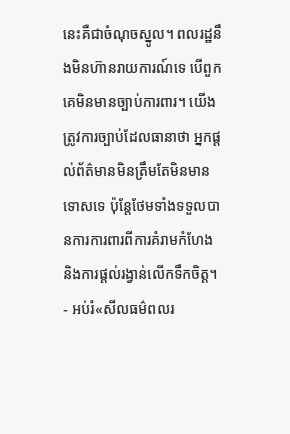នេះគឺជាចំណុចស្នូល។ ពលរដ្ឋនឹងមិនហ៊ានរាយការណ៍ទេ បើពួកគេមិនមានច្បាប់ការពារ។ យើងត្រូវការច្បាប់ដែលធានាថា អ្នកផ្តល់ព័ត៌មានមិនត្រឹមតែមិនមានទោសទេ ប៉ុន្តែថែមទាំងទទួលបានការការពារពីការគំរាមកំហែង និងការផ្ដល់រង្វាន់លើកទឹកចិត្ត។
- អប់រំ«សីលធម៌ពលរ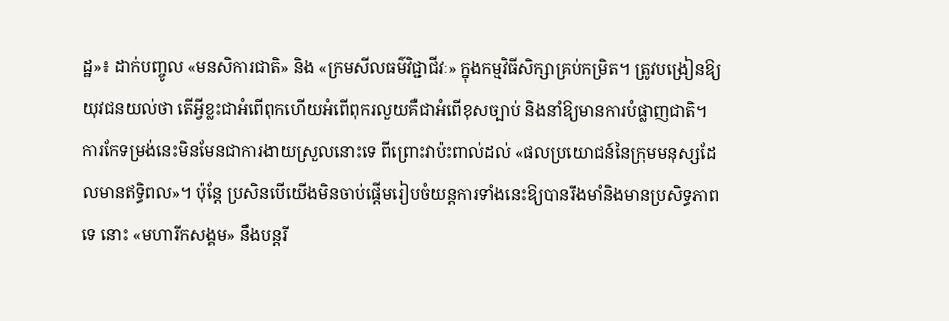ដ្ឋ»៖ ដាក់បញ្ចូល «មនសិការជាតិ» និង «ក្រមសីលធម៌វិជ្ជាជីវៈ» ក្នុងកម្មវិធីសិក្សាគ្រប់កម្រិត។ ត្រូវបង្រៀនឱ្យយុវជនយល់ថា តើអ្វីខ្លះជាអំពើពុកហើយអំពើពុករលួយគឺជាអំពើខុសច្បាប់ និងនាំឱ្យមានការបំផ្លាញជាតិ។
ការកែទម្រង់នេះមិនមែនជាការងាយស្រួលនោះទេ ពីព្រោះវាប៉ះពាល់ដល់ «ផលប្រយោជន៍នៃក្រុមមនុស្សដែលមានឥទ្ធិពល»។ ប៉ុន្តែ ប្រសិនបើយើងមិនចាប់ផ្តើមរៀបចំយន្តការទាំងនេះឱ្យបានរឹងមាំនិងមានប្រសិទ្ធភាពទេ នោះ «មហារីកសង្គម» នឹងបន្តរី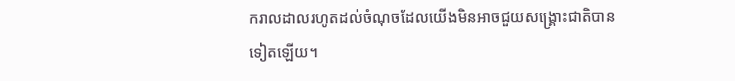ករាលដាលរហូតដល់ចំណុចដែលយើងមិនអាចជួយសង្គ្រោះជាតិបានទៀតឡើយ។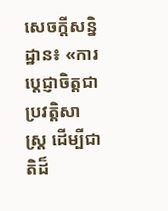សេចក្តីសន្និដ្ឋាន៖ «ការប្តេជ្ញាចិត្តជាប្រវត្តិសាស្ត្រ ដើម្បីជាតិដ៏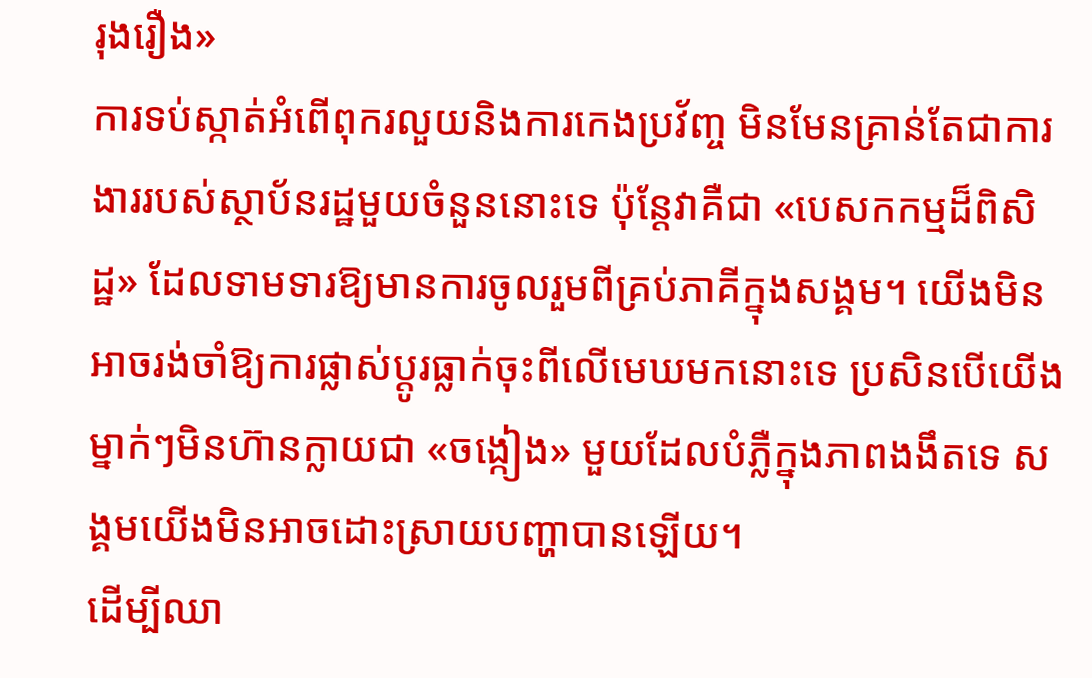រុងរឿង»
ការទប់ស្កាត់អំពើពុករលួយនិងការកេងប្រវ័ញ្ច មិនមែនគ្រាន់តែជាការងាររបស់ស្ថាប័នរដ្ឋមួយចំនួននោះទេ ប៉ុន្តែវាគឺជា «បេសកកម្មដ៏ពិសិដ្ឋ» ដែលទាមទារឱ្យមានការចូលរួមពីគ្រប់ភាគីក្នុងសង្គម។ យើងមិនអាចរង់ចាំឱ្យការផ្លាស់ប្តូរធ្លាក់ចុះពីលើមេឃមកនោះទេ ប្រសិនបើយើងម្នាក់ៗមិនហ៊ានក្លាយជា «ចង្កៀង» មួយដែលបំភ្លឺក្នុងភាពងងឹតទេ សង្គមយើងមិនអាចដោះស្រាយបញ្ហាបានឡើយ។
ដើម្បីឈា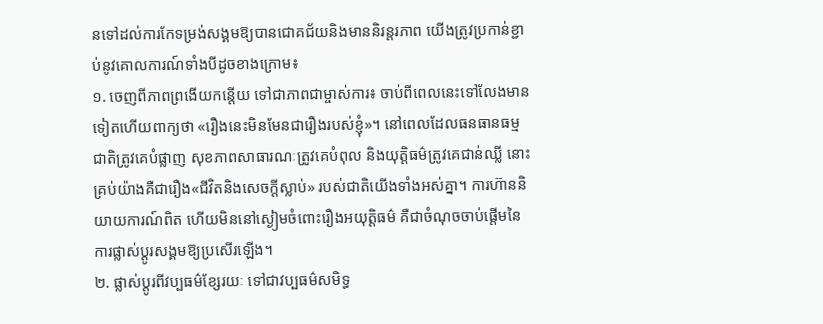នទៅដល់ការកែទម្រង់សង្គមឱ្យបានជោគជ័យនិងមាននិរន្តរភាព យើងត្រូវប្រកាន់ខ្ជាប់នូវគោលការណ៍ទាំងបីដូចខាងក្រោម៖
១. ចេញពីភាពព្រងើយកន្តើយ ទៅជាភាពជាម្ចាស់ការ៖ ចាប់ពីពេលនេះទៅលែងមានទៀតហើយពាក្យថា «រឿងនេះមិនមែនជារឿងរបស់ខ្ញុំ»។ នៅពេលដែលធនធានធម្មជាតិត្រូវគេបំផ្លាញ សុខភាពសាធារណៈត្រូវគេបំពុល និងយុត្តិធម៌ត្រូវគេជាន់ឈ្លី នោះគ្រប់យ៉ាងគឺជារឿង«ជីវិតនិងសេចក្តីស្លាប់» របស់ជាតិយើងទាំងអស់គ្នា។ ការហ៊ាននិយាយការណ៍ពិត ហើយមិននៅស្ងៀមចំពោះរឿងអយុត្តិធម៌ គឺជាចំណុចចាប់ផ្តើមនៃការផ្លាស់ប្តូរសង្គមឱ្យប្រសើរឡើង។
២. ផ្លាស់ប្ដូរពីវប្បធម៌ខ្សែរយៈ ទៅជាវប្បធម៌សមិទ្ធ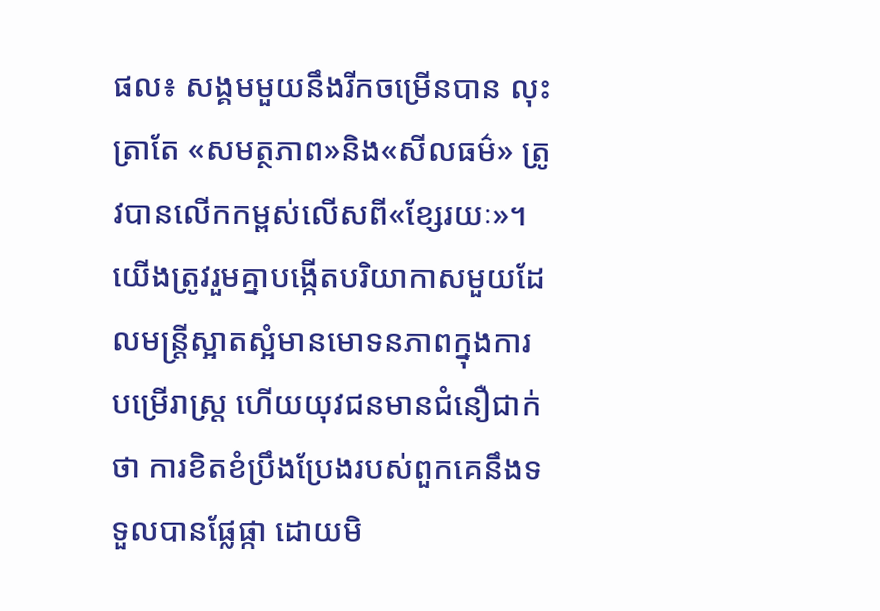ផល៖ សង្គមមួយនឹងរីកចម្រើនបាន លុះត្រាតែ «សមត្ថភាព»និង«សីលធម៌» ត្រូវបានលើកកម្ពស់លើសពី«ខ្សែរយៈ»។ យើងត្រូវរួមគ្នាបង្កើតបរិយាកាសមួយដែលមន្ត្រីស្អាតស្អំមានមោទនភាពក្នុងការបម្រើរាស្ត្រ ហើយយុវជនមានជំនឿជាក់ថា ការខិតខំប្រឹងប្រែងរបស់ពួកគេនឹងទទួលបានផ្លែផ្កា ដោយមិ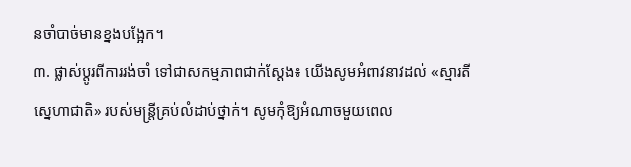នចាំបាច់មានខ្នងបង្អែក។
៣. ផ្លាស់ប្ដូរពីការរង់ចាំ ទៅជាសកម្មភាពជាក់ស្តែង៖ យើងសូមអំពាវនាវដល់ «ស្មារតីស្នេហាជាតិ» របស់មន្ត្រីគ្រប់លំដាប់ថ្នាក់។ សូមកុំឱ្យអំណាចមួយពេល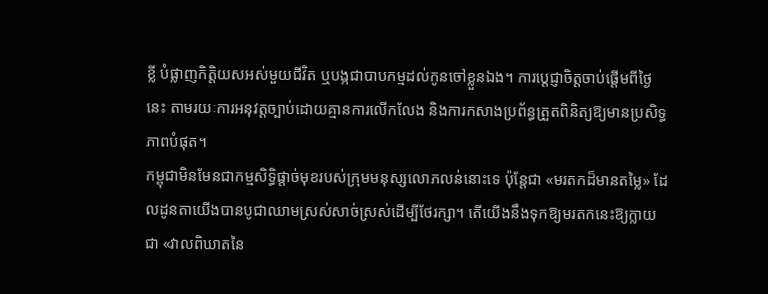ខ្លី បំផ្លាញកិត្តិយសអស់មួយជីវិត ឬបង្កជាបាបកម្មដល់កូនចៅខ្លួនឯង។ ការប្តេជ្ញាចិត្តចាប់ផ្តើមពីថ្ងៃនេះ តាមរយៈការអនុវត្តច្បាប់ដោយគ្មានការលើកលែង និងការកសាងប្រព័ន្ធត្រួតពិនិត្យឱ្យមានប្រសិទ្ធភាពបំផុត។
កម្ពុជាមិនមែនជាកម្មសិទ្ធិផ្តាច់មុខរបស់ក្រុមមនុស្សលោភលន់នោះទេ ប៉ុន្តែជា «មរតកដ៏មានតម្លៃ» ដែលដូនតាយើងបានបូជាឈាមស្រស់សាច់ស្រស់ដើម្បីថែរក្សា។ តើយើងនឹងទុកឱ្យមរតកនេះឱ្យក្លាយជា «វាលពិឃាតនៃ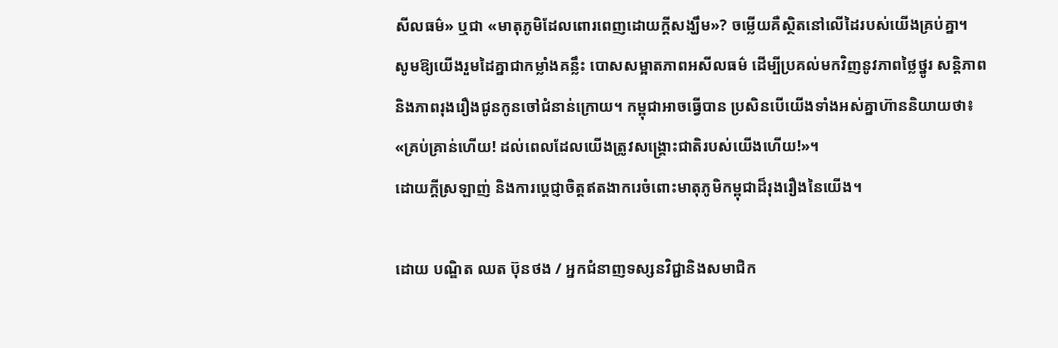សីលធម៌» ឬជា «មាតុភូមិដែលពោរពេញដោយក្តីសង្ឃឹម»? ចម្លើយគឺស្ថិតនៅលើដៃរបស់យើងគ្រប់គ្នា។
សូមឱ្យយើងរួមដៃគ្នាជាកម្លាំងគន្លឹះ បោសសម្អាតភាពអសីលធម៌ ដើម្បីប្រគល់មកវិញនូវភាពថ្លៃថ្នូរ សន្តិភាព និងភាពរុងរឿងជូនកូនចៅជំនាន់ក្រោយ។ កម្ពុជាអាចធ្វើបាន ប្រសិនបើយើងទាំងអស់គ្នាហ៊ាននិយាយថា៖ «គ្រប់គ្រាន់ហើយ! ដល់ពេលដែលយើងត្រូវសង្គ្រោះជាតិរបស់យើងហើយ!»។
ដោយក្តីស្រឡាញ់ និងការប្តេជ្ញាចិត្តឥតងាករេចំពោះមាតុភូមិកម្ពុជាដ៏រុងរឿងនៃយើង។

ដោយ បណ្ឌិត ឈត ប៊ុនថង / អ្នកជំនាញទស្សនវិជ្ជានិងសមាជិក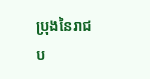ប្រុងនៃរាជប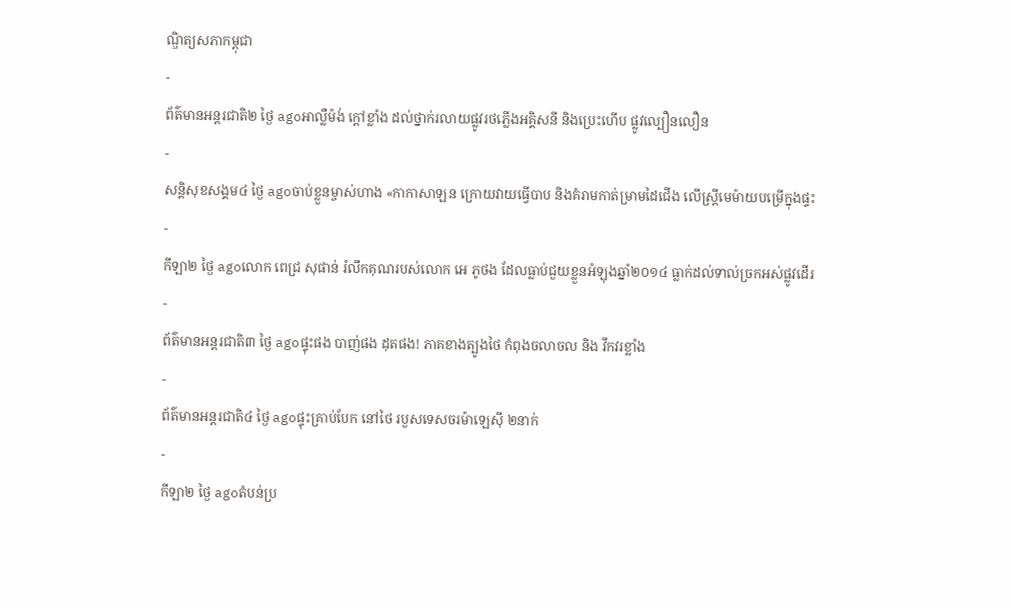ណ្ឌិត្យសភាកម្ពុជា
-
ព័ត៌មានអន្ដរជាតិ២ ថ្ងៃ agoអាល្លឺម៉ង់ ក្តៅខ្លាំង ដល់ថ្នាក់រលាយផ្លូវរថភ្លើងអគ្គិសនី និងប្រេះហើប ផ្លូវល្បឿនលឿន
-
សន្តិសុខសង្គម៤ ថ្ងៃ agoចាប់ខ្លួនម្ចាស់ហាង «កាកាសាឡន ក្រោយវាយធ្វើបាប និងគំរាមកាត់ម្រាមដៃជើង លើស្រ្តីមេម៉ាយបម្រើក្នុងផ្ទះ
-
កីឡា២ ថ្ងៃ agoលោក ពេជ្រ សុផាន់ រំលឹកគុណរបស់លោក អេ ភូថង ដែលធ្លាប់ជួយខ្លួនអំឡុងឆ្នាំ២០១៤ ធ្លាក់ដល់ទាល់ច្រកអស់ផ្លូវដើរ
-
ព័ត៌មានអន្ដរជាតិ៣ ថ្ងៃ agoផ្ទុះផង បាញ់ផង ដុតផង! ភាគខាងត្បូងថៃ កំពុងចលាចល និង វឹកវរខ្លាំង
-
ព័ត៌មានអន្ដរជាតិ៤ ថ្ងៃ agoផ្ទុះគ្រាប់បែក នៅថៃ របួសទេសចរម៉ាឡេស៊ី ២នាក់
-
កីឡា២ ថ្ងៃ agoតំបន់ប្រ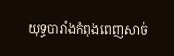យុទ្ធបារាំងកំពុងពេញសាច់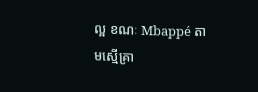ល្អ ខណៈ Mbappé តាមស្មើគ្រា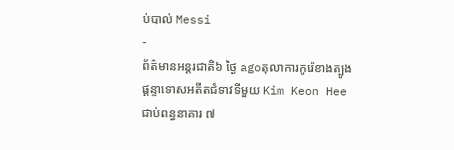ប់បាល់ Messi
-
ព័ត៌មានអន្ដរជាតិ៦ ថ្ងៃ agoតុលាការកូរ៉េខាងត្បូង ផ្ដន្ទាទោសអតីតជំទាវទីមួយ Kim Keon Hee ជាប់ពន្ធនាគារ ៧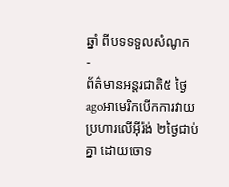ឆ្នាំ ពីបទទទួលសំណូក
-
ព័ត៌មានអន្ដរជាតិ៥ ថ្ងៃ agoអាមេរិកបើកការវាយប្រហារលើអ៊ីរ៉ង់ ២ថ្ងៃជាប់គ្នា ដោយចោទ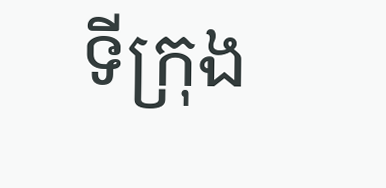ទីក្រុង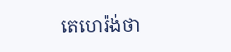តេហេរ៉ង់ថា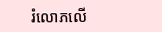រំលោភលើ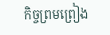កិច្ចព្រមព្រៀង